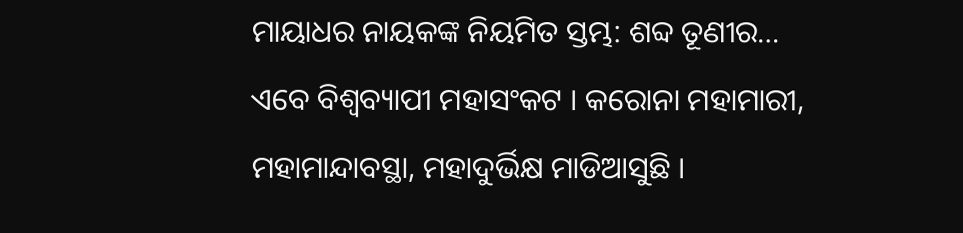ମାୟାଧର ନାୟକଙ୍କ ନିୟମିତ ସ୍ତମ୍ଭ: ଶବ୍ଦ ତୂଣୀର…
ଏବେ ବିଶ୍ୱବ୍ୟାପୀ ମହାସଂକଟ । କରୋନା ମହାମାରୀ, ମହାମାନ୍ଦାବସ୍ଥା, ମହାଦୁର୍ଭିକ୍ଷ ମାଡିଆସୁଛି ।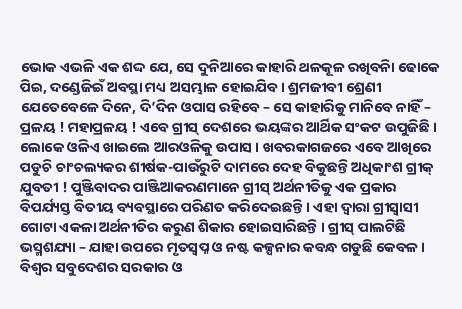ଭୋକ ଏଭଳି ଏକ ଶଦ୍ଦ ଯେ, ସେ ଦୁନିଆରେ କାହାରି ଥଳକୂଳ ରଖିବନିା ଢୋକେ ପିଇ, ଦଣ୍ଡେଜିଇଁ ଅବସ୍ଥା ମଧ୍ୟ ଅସମ୍ଭାଳ ହୋଇଯିବ । ଶ୍ରମଜୀବୀ ଶ୍ରେଣୀ ଯେତେବେଳେ ଦିନେ, ଦି’ଦିନ ଓପାସ ରହିବେ – ସେ କାହାରିକୁ ମାନିବେ ନାହିଁ – ପ୍ରଳୟ ! ମହାପ୍ରଳୟ ! ଏବେ ଗ୍ରୀସ୍ ଦେଶରେ ଭୟଙ୍କର ଆର୍ଥିକ ସଂକଟ ଉପୁଜିଛି । ଲୋକେ ଓଳିଏ ଖାଇଲେ ଆରଓଳିକୁ ଉପାସ । ଖବରକାଗଜରେ ଏବେ ଆଖିରେ ପଡୁଚି ଚାଂଚଲ୍ୟକର ଶୀର୍ଷକ-ପାଉଁରୁଟି ଦାମରେ ଦେହ ବିକୁଛନ୍ତି ଅଧିକାଂଶ ଗ୍ରୀକ୍ ଯୁବତୀ ! ପୁଞ୍ଜିବାଦର ପାଞ୍ଜିଆକରଣମାନେ ଗ୍ରୀସ୍ ଅର୍ଥନୀତିକୁ ଏକ ପ୍ରକାର ବିପର୍ଯ୍ୟସ୍ତ ବିତୀୟ ବ୍ୟବସ୍ଥାରେ ପରିଣତ କରିଦେଇଛନ୍ତି । ଏହା ଦ୍ୱାରା ଗ୍ରୀସ୍ବାସୀ ଗୋଟା ଏକଳା ଅର୍ଥନୀତିର କରୁଣ ଶିକାର ହୋଇସାରିଛନ୍ତି । ଗ୍ରୀସ୍ ପାଲଟିଛି ଭସ୍ମଶଯ୍ୟା – ଯାହା ଉପରେ ମୃତସ୍ୱପ୍ନ ଓ ନଷ୍ଟ କଳ୍ପନାର କବନ୍ଧ ଗଡୁଛି କେବଳ । ବିଶ୍ୱର ସବୁଦେଶର ସରକାର ଓ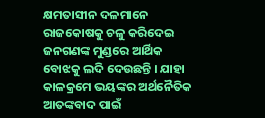କ୍ଷମତାସୀନ ଦଳମାନେ ରାଜକୋଷକୁ ଚଳୁ କରିଦେଇ ଜନଗଣଙ୍କ ମୁଣ୍ଡରେ ଆର୍ଥିକ ବୋଝକୁ ଲଦି ଦେଉଛନ୍ତି । ଯାହା କାଳକ୍ରମେ ଭୟଙ୍କର ଅର୍ଥନୈତିକ ଆତଙ୍କବାଦ ପାଇଁ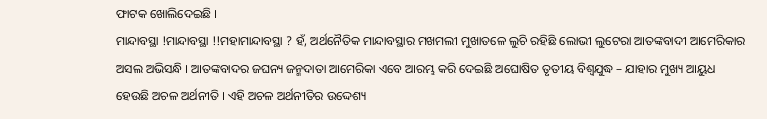ଫାଟକ ଖୋଲିଦେଇଛି ।
ମାନ୍ଦାବସ୍ଥା !ମାନ୍ଦାବସ୍ଥା !!ମହାମାନ୍ଦାବସ୍ଥା ? ହଁ, ଅର୍ଥନୈତିକ ମାନ୍ଦାବସ୍ଥାର ମଖମଲୀ ମୁଖାତଳେ ଲୁଚି ରହିଛି ଲୋଭୀ ଲୁଟେରା ଆତଙ୍କବାଦୀ ଆମେରିକାର ଅସଲ ଅଭିସନ୍ଧି । ଆତଙ୍କବାଦର ଜଘନ୍ୟ ଜନ୍ମଦାତା ଆମେରିକା ଏବେ ଆରମ୍ଭ କରି ଦେଇଛି ଅଘୋଷିତ ତୃତୀୟ ବିଶ୍ୱଯୁଦ୍ଧ – ଯାହାର ମୁଖ୍ୟ ଆୟୁଧ ହେଉଛି ଅଚଳ ଅର୍ଥନୀତି । ଏହି ଅଚଳ ଅର୍ଥନୀତିର ଉଦ୍ଦେଶ୍ୟ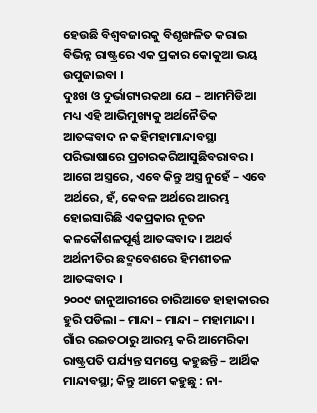ହେଉଛି ବିଶ୍ୱବଜାରକୁ ବିଶୃଙ୍ଖଳିତ କରାଇ ବିଭିନ୍ନ ରାଷ୍ଟ୍ରରେ ଏକ ପ୍ରକାର କୋକୁଆ ଭୟ ଉପୁଜାଇବା ।
ଦୁଃଖ ଓ ଦୁର୍ଭାଗ୍ୟରକଥା ଯେ – ଆମମିଡିଆ ମଧ୍ୟ ଏହି ଆଭିମୁଖ୍ୟକୁ ଅର୍ଥନୈତିକ ଆତଙ୍କବାଦ ନ କହିମହାମାନ୍ଦାବସ୍ଥା ପରିଭାଷାରେ ପ୍ରଚାରକରିଆସୁଛିବରାବର । ଆଗେ ଅସ୍ତ୍ରରେ, ଏବେ କିନ୍ତୁ ଅସ୍ତ୍ର ନୁହେଁ – ଏବେ ଅର୍ଥରେ, ହଁ, କେବଳ ଅର୍ଥରେ ଆରମ୍ଭ ହୋଇସାରିଛି ଏକପ୍ରକାର ନୂତନ କଳକୌଶଳପୂର୍ଣ୍ଣ ଆତଙ୍କବାଦ । ଅଥର୍ବ ଅର୍ଥନୀତିର ଛଦ୍ମବେଶରେ ହିମଶୀତଳ ଆତଙ୍କବାଦ ।
୨୦୦୯ ଜାନୁଆରୀରେ ଚାରିଆଡେ ହାହାକାରର ହୁରି ପଡିଲା – ମାନ୍ଦା – ମାନ୍ଦା – ମହାମାନ୍ଦା । ଗାଁର ରଇତଠାରୁ ଆରମ୍ଭ କରି ଆମେରିକା ରାଷ୍ଟ୍ରପତି ପର୍ଯ୍ୟନ୍ତ ସମସ୍ତେ କହୁଛନ୍ତି – ଆର୍ଥିକ ମାନ୍ଦାବସ୍ଥା; କିନ୍ତୁ ଆମେ କହୁଛୁ : ନା-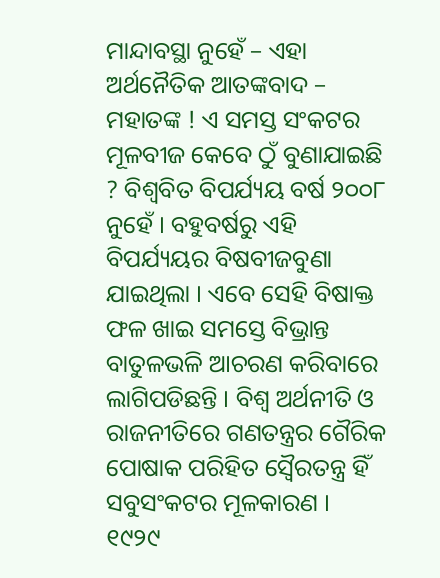ମାନ୍ଦାବସ୍ଥା ନୁହେଁ – ଏହା ଅର୍ଥନୈତିକ ଆତଙ୍କବାଦ – ମହାତଙ୍କ ! ଏ ସମସ୍ତ ସଂକଟର ମୂଳବୀଜ କେବେ ଠୁଁ ବୁଣାଯାଇଛି ? ବିଶ୍ୱବିତ ବିପର୍ଯ୍ୟୟ ବର୍ଷ ୨୦୦୮ ନୁହେଁ । ବହୁବର୍ଷରୁ ଏହି ବିପର୍ଯ୍ୟୟର ବିଷବୀଜବୁଣା ଯାଇଥିଲା । ଏବେ ସେହି ବିଷାକ୍ତ ଫଳ ଖାଇ ସମସ୍ତେ ବିଭ୍ରାନ୍ତ ବାତୁଳଭଳି ଆଚରଣ କରିବାରେ ଲାଗିପଡିଛନ୍ତି । ବିଶ୍ୱ ଅର୍ଥନୀତି ଓ ରାଜନୀତିରେ ଗଣତନ୍ତ୍ରର ଗୈରିକ ପୋଷାକ ପରିହିତ ସ୍ୱୈରତନ୍ତ୍ର ହିଁ ସବୁସଂକଟର ମୂଳକାରଣ ।
୧୯୨୯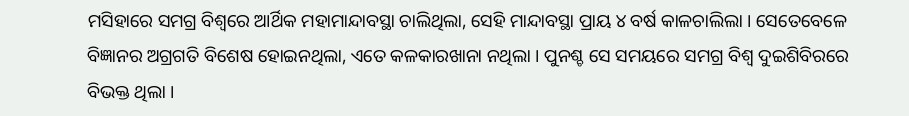ମସିହାରେ ସମଗ୍ର ବିଶ୍ୱରେ ଆର୍ଥିକ ମହାମାନ୍ଦାବସ୍ଥା ଚାଲିଥିଲା, ସେହି ମାନ୍ଦାବସ୍ଥା ପ୍ରାୟ ୪ ବର୍ଷ କାଳଚାଲିଲା । ସେତେବେଳେ ବିଜ୍ଞାନର ଅଗ୍ରଗତି ବିଶେଷ ହୋଇନଥିଲା, ଏତେ କଳକାରଖାନା ନଥିଲା । ପୁନଶ୍ଚ ସେ ସମୟରେ ସମଗ୍ର ବିଶ୍ୱ ଦୁଇଶିବିରରେ ବିଭକ୍ତ ଥିଲା ।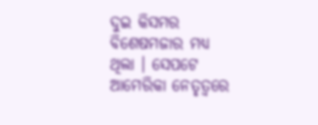ଦୁଇ କିସମର ବିଶେଷମଜାର ମଧ୍ୟ ଥିଲା । ସେପଟେ ଆମେରିକା ନେତୃତ୍ୱରେ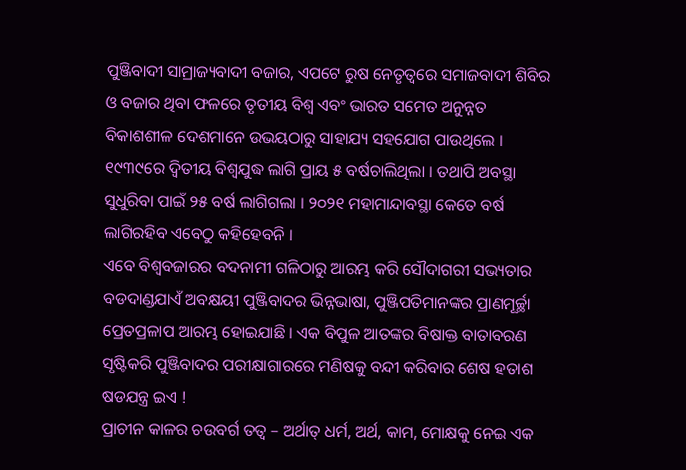ପୁଞ୍ଜିବାଦୀ ସାମ୍ରାଜ୍ୟବାଦୀ ବଜାର, ଏପଟେ ରୁଷ ନେତୃତ୍ୱରେ ସମାଜବାଦୀ ଶିବିର ଓ ବଜାର ଥିବା ଫଳରେ ତୃତୀୟ ବିଶ୍ୱ ଏବଂ ଭାରତ ସମେତ ଅନୁନ୍ନତ ବିକାଶଶୀଳ ଦେଶମାନେ ଉଭୟଠାରୁ ସାହାଯ୍ୟ ସହଯୋଗ ପାଉଥିଲେ ।
୧୯୩୯ରେ ଦ୍ୱିତୀୟ ବିଶ୍ୱଯୁଦ୍ଧ ଲାଗି ପ୍ରାୟ ୫ ବର୍ଷଚାଲିଥିଲା । ତଥାପି ଅବସ୍ଥା ସୁଧୁରିବା ପାଇଁ ୨୫ ବର୍ଷ ଲାଗିଗଲା । ୨୦୨୧ ମହାମାନ୍ଦାବସ୍ଥା କେତେ ବର୍ଷ ଲାଗିରହିବ ଏବେଠୁ କହିହେବନି ।
ଏବେ ବିଶ୍ୱବଜାରର ବଦନାମୀ ଗଳିଠାରୁ ଆରମ୍ଭ କରି ସୌଦାଗରୀ ସଭ୍ୟତାର ବଡଦାଣ୍ଡଯାଏଁ ଅବକ୍ଷୟୀ ପୁଞ୍ଜିବାଦର ଭିନ୍ନଭାଷା, ପୁଞ୍ଜିପତିମାନଙ୍କର ପ୍ରାଣମୂର୍ଚ୍ଛା ପ୍ରେତପ୍ରଳାପ ଆରମ୍ଭ ହୋଇଯାଛି । ଏକ ବିପୁଳ ଆତଙ୍କର ବିଷାକ୍ତ ବାତାବରଣ ସୃଷ୍ଟିକରି ପୁଞ୍ଜିବାଦର ପରୀକ୍ଷାଗାରରେ ମଣିଷକୁ ବନ୍ଦୀ କରିବାର ଶେଷ ହତାଶ ଷଡଯନ୍ତ୍ର ଇଏ !
ପ୍ରାଚୀନ କାଳର ଚଉବର୍ଗ ତତ୍ୱ – ଅର୍ଥାତ୍ ଧର୍ମ, ଅର୍ଥ, କାମ, ମୋକ୍ଷକୁ ନେଇ ଏକ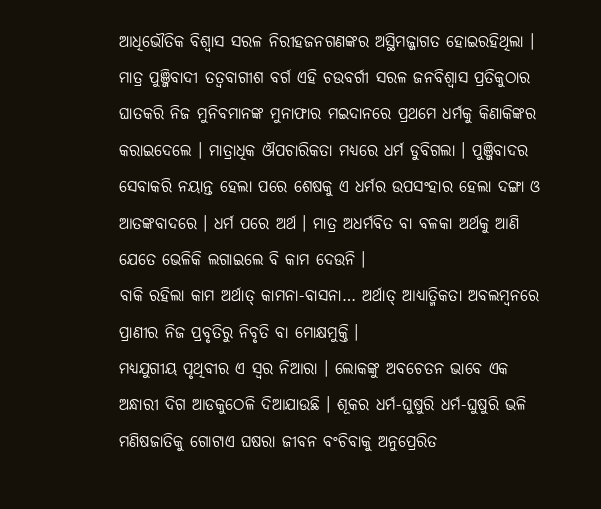ଆଧିଭୌତିକ ବିଶ୍ୱାସ ସରଳ ନିରୀହଜନଗଣଙ୍କର ଅସ୍ଥିମଜ୍ଜାଗତ ହୋଇରହିଥିଲା । ମାତ୍ର ପୁଞ୍ଜିବାଦୀ ତତ୍ୱବାଗୀଶ ବର୍ଗ ଏହି ଚଉବର୍ଗୀ ସରଳ ଜନବିଶ୍ୱାସ ପ୍ରତିକୁଠାର ଘାତକରି ନିଜ ମୁନିବମାନଙ୍କ ମୁନାଫାର ମଇଦାନରେ ପ୍ରଥମେ ଧର୍ମକୁ କିଣାକିଙ୍କର କରାଇଦେଲେ । ମାତ୍ରାଧିକ ଔପଚାରିକତା ମଧ୍ୟରେ ଧର୍ମ ଡୁବିଗଲା । ପୁଞ୍ଜିବାଦର ସେବାକରି ନୟାନ୍ତ ହେଲା ପରେ ଶେଷକୁ ଏ ଧର୍ମର ଉପସଂହାର ହେଲା ଦଙ୍ଗା ଓ ଆତଙ୍କବାଦରେ । ଧର୍ମ ପରେ ଅର୍ଥ । ମାତ୍ର ଅଧର୍ମବିତ ବା ବଳକା ଅର୍ଥକୁ ଆଣି ଯେତେ ଭେଳିକି ଲଗାଇଲେ ବି କାମ ଦେଉନି ।
ବାକି ରହିଲା କାମ ଅର୍ଥାତ୍ କାମନା-ବାସନା… ଅର୍ଥାତ୍ ଆଧ୍ୟାତ୍ମିକତା ଅବଲମ୍ବନରେ ପ୍ରାଣୀର ନିଜ ପ୍ରବୃତିରୁ ନିବୃତି ବା ମୋକ୍ଷମୁକ୍ତି ।
ମଧ୍ୟଯୁଗୀୟ ପୃଥିବୀର ଏ ସ୍ୱର ନିଆରା । ଲୋକଙ୍କୁ ଅବଚେତନ ଭାବେ ଏକ ଅନ୍ଧାରୀ ଦିଗ ଆଡକୁଠେଳି ଦିଆଯାଉଛି । ଶୂକର ଧର୍ମ-ଘୁଷୁରି ଧର୍ମ-ଘୁଷୁରି ଭଳି ମଣିଷଜାତିକୁ ଗୋଟାଏ ଘଷରା ଜୀବନ ବଂଚିବାକୁ ଅନୁପ୍ରେରିତ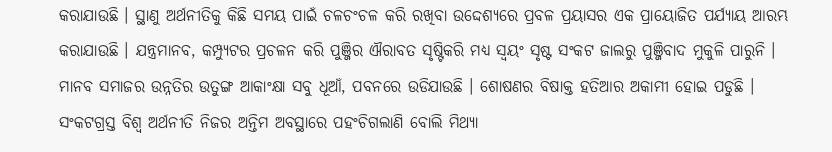କରାଯାଉଛି । ସ୍ଥାଣୁ ଅର୍ଥନୀତିକୁ କିଛି ସମୟ ପାଇଁ ଚଳଚଂଚଳ କରି ରଖିବା ଉଦ୍ଦେଶ୍ୟରେ ପ୍ରବଳ ପ୍ରୟାସର ଏକ ପ୍ରାୟୋଜିତ ପର୍ଯ୍ୟାୟ ଆରମ୍ଭ କରାଯାଉଛି । ଯନ୍ତ୍ରମାନବ, କମ୍ପ୍ୟୁଟର ପ୍ରଚଳନ କରି ପୁଞ୍ଜିର ଐରାବତ ସୃଷ୍ଟିକରି ମଧ୍ୟ ସ୍ୱୟଂ ସୃଷ୍ଟ ସଂକଟ ଜାଲରୁ ପୁଞ୍ଜିବାଦ ମୁକୁଳି ପାରୁନି ।
ମାନବ ସମାଜର ଉନ୍ନତିର ଉତୁଙ୍ଗ ଆକାଂକ୍ଷା ସବୁ ଧୂଆଁ, ପବନରେ ଉଡିଯାଉଛି । ଶୋଷଣର ବିଷାକ୍ତ ହତିଆର ଅକାମୀ ହୋଇ ପଡୁଛି । ସଂକଟଗ୍ରସ୍ତ ବିଶ୍ୱ ଅର୍ଥନୀତି ନିଜର ଅନ୍ତିମ ଅବସ୍ଥାରେ ପହଂଚିଗଲାଣି ବୋଲି ମିଥ୍ୟା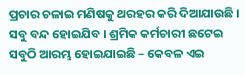ପ୍ରଚାର ଚଳାଇ ମଣିଷକୁ ଥରହର କରି ଦିଆଯାଉଛି । ସବୁ ବନ୍ଦ ହୋଇଯିବ । ଶ୍ରମିକ କର୍ମଚାରୀ ଛଟେଇ ସବୁଠି ଆରମ୍ଭ ହୋଇଯାଇଛି – କେବଳ ଏଇ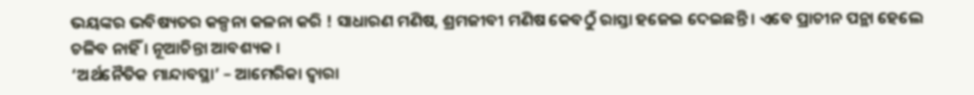ଭୟଙ୍କର ଭବିଷ୍ୟତର କଳ୍ପନା କଳନା କରି ! ସାଧାରଣ ମଣିଷ, ଶ୍ରମଜୀବୀ ମଣିଷ କେବଠୁଁ ରାସ୍ତା ହଜେଇ ଦେଇଛନ୍ତି । ଏବେ ପ୍ରାଚୀନ ପନ୍ଥା ହେଲେ ଚଳିବ ନାହିଁ । ନୂଆଚିନ୍ତା ଆବଶ୍ୟକ ।
‘ଅର୍ଥନୈତିକ ମାନ୍ଦାବସ୍ଥା’ – ଆମେରିକା ଦ୍ୱାରା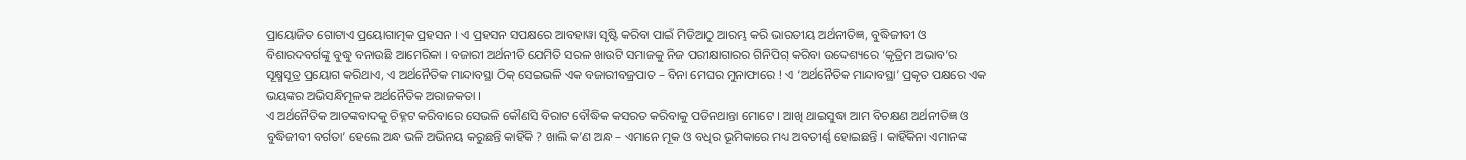ପ୍ରାୟୋଜିତ ଗୋଟାଏ ପ୍ରୟୋଗାତ୍ମକ ପ୍ରହସନ । ଏ ପ୍ରହସନ ସପକ୍ଷରେ ଆବହାୱା ସୃଷ୍ଟି କରିବା ପାଇଁ ମିଡିଆଠୁ ଆରମ୍ଭ କରି ଭାରତୀୟ ଅର୍ଥନୀତିଜ୍ଞ, ବୁଦ୍ଧିଜୀବୀ ଓ ବିଶାରଦବର୍ଗଙ୍କୁ ବୁଦ୍ଧୁ ବନାଉଛି ଆମେରିକା । ବଜାରୀ ଅର୍ଥନୀତି ଯେମିତି ସରଳ ଖାଉଟି ସମାଜକୁ ନିଜ ପରୀକ୍ଷାଗାରର ଗିନିପିଗ୍ କରିବା ଉଦ୍ଦେଶ୍ୟରେ ‘କୃତ୍ରିମ ଅଭାବ’ର ସୂକ୍ଷ୍ମସୂତ୍ର ପ୍ରୟୋଗ କରିଥାଏ, ଏ ଅର୍ଥନୈତିକ ମାନ୍ଦାବସ୍ଥା ଠିକ୍ ସେଇଭଳି ଏକ ବଜାରୀବଜ୍ରପାତ – ବିନା ମେଘର ମୁନାଫାରେ ! ଏ ‘ଅର୍ଥନୈତିକ ମାନ୍ଦାବସ୍ଥା’ ପ୍ରକୃତ ପକ୍ଷରେ ଏକ ଭୟଙ୍କର ଅଭିସନ୍ଧିମୂଳକ ଅର୍ଥନୈତିକ ଅରାଜକତା ।
ଏ ଅର୍ଥନୈତିକ ଆତଙ୍କବାଦକୁ ଚିହ୍ନଟ କରିବାରେ ସେଭଳି କୌଣସି ବିରାଟ ବୌଦ୍ଧିକ କସରତ କରିବାକୁ ପଡିନଥାନ୍ତା ମୋଟେ । ଆଖି ଥାଇସୁଦ୍ଧା ଆମ ବିଚକ୍ଷଣ ଅର୍ଥନୀତିଜ୍ଞ ଓ ବୁଦ୍ଧିଜୀବୀ ବର୍ଗତା’ ହେଲେ ଅନ୍ଧ ଭଳି ଅଭିନୟ କରୁଛନ୍ତି କାହିଁକି ? ଖାଲି କ’ଣ ଅନ୍ଧ – ଏମାନେ ମୂକ ଓ ବଧିର ଭୂମିକାରେ ମଧ୍ୟ ଅବତୀର୍ଣ୍ଣ ହୋଇଛନ୍ତି । କାହିଁକିନା ଏମାନଙ୍କ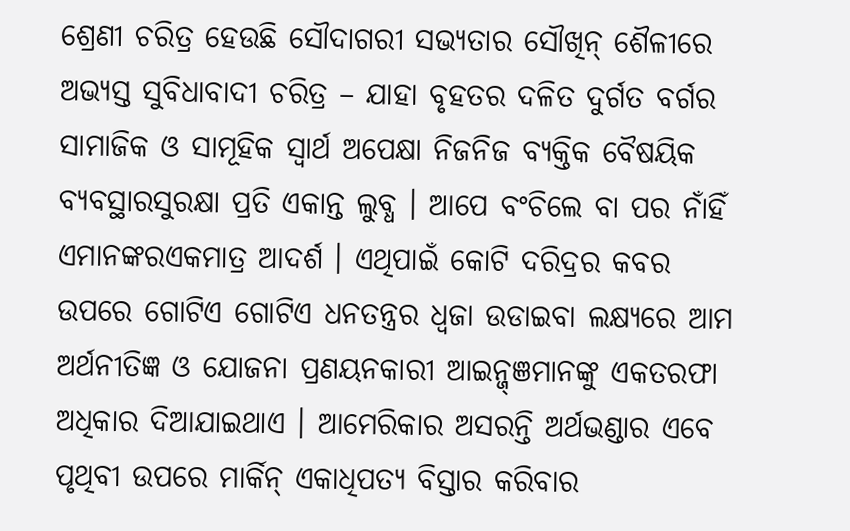ଶ୍ରେଣୀ ଚରିତ୍ର ହେଉଛି ସୌଦାଗରୀ ସଭ୍ୟତାର ସୌଖିନ୍ ଶୈଳୀରେ ଅଭ୍ୟସ୍ତ ସୁବିଧାବାଦୀ ଚରିତ୍ର – ଯାହା ବୃହତର ଦଳିତ ଦୁର୍ଗତ ବର୍ଗର ସାମାଜିକ ଓ ସାମୂହିକ ସ୍ୱାର୍ଥ ଅପେକ୍ଷା ନିଜନିଜ ବ୍ୟକ୍ତିକ ବୈଷୟିକ ବ୍ୟବସ୍ଥାରସୁରକ୍ଷା ପ୍ରତି ଏକାନ୍ତ ଲୁବ୍ଧ । ଆପେ ବଂଚିଲେ ବା ପର ନାଁହିଁ ଏମାନଙ୍କରଏକମାତ୍ର ଆଦର୍ଶ । ଏଥିପାଇଁ କୋଟି ଦରିଦ୍ରର କବର ଉପରେ ଗୋଟିଏ ଗୋଟିଏ ଧନତନ୍ତ୍ରର ଧ୍ୱଜା ଉଡାଇବା ଲକ୍ଷ୍ୟରେ ଆମ ଅର୍ଥନୀତିଜ୍ଞ ଓ ଯୋଜନା ପ୍ରଣୟନକାରୀ ଆଇନ୍ଜ୍ଞମାନଙ୍କୁ ଏକତରଫା ଅଧିକାର ଦିଆଯାଇଥାଏ । ଆମେରିକାର ଅସରନ୍ତି ଅର୍ଥଭଣ୍ଡାର ଏବେ ପୃଥିବୀ ଉପରେ ମାର୍କିନ୍ ଏକାଧିପତ୍ୟ ବିସ୍ତାର କରିବାର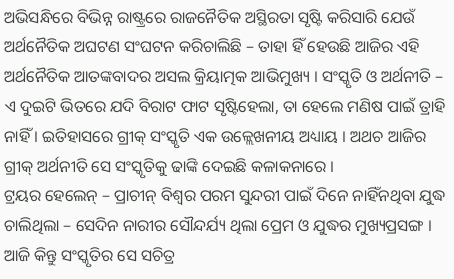ଅଭିସନ୍ଧିରେ ବିଭିନ୍ନ ରାଷ୍ଟ୍ରରେ ରାଜନୈତିକ ଅସ୍ଥିରତା ସୃଷ୍ଟି କରିସାରି ଯେଉଁ ଅର୍ଥନୈତିକ ଅଘଟଣ ସଂଘଟନ କରିଚାଲିଛି – ତାହା ହିଁ ହେଉଛି ଆଜିର ଏହି ଅର୍ଥନୈତିକ ଆତଙ୍କବାଦର ଅସଲ କ୍ରିୟାତ୍ମକ ଆଭିମୁଖ୍ୟ । ସଂସ୍କୃତି ଓ ଅର୍ଥନୀତି – ଏ ଦୁଇଟି ଭିତରେ ଯଦି ବିରାଟ ଫାଟ ସୃଷ୍ଟିହେଲା, ତା ହେଲେ ମଣିଷ ପାଇଁ ତ୍ରାହି ନାହିଁ । ଇତିହାସରେ ଗ୍ରୀକ୍ ସଂସ୍କୃତି ଏକ ଉଳ୍ଲେଖନୀୟ ଅଧ୍ୟାୟ । ଅଥଚ ଆଜିର ଗ୍ରୀକ୍ ଅର୍ଥନୀତି ସେ ସଂସ୍କୃତିକୁ ଢାଙ୍କି ଦେଇଛି କଳାକନାରେ ।
ଟ୍ରୟର ହେଲେନ୍ – ପ୍ରାଚୀନ୍ ବିଶ୍ୱର ପରମ ସୁନ୍ଦରୀ ପାଇଁ ଦିନେ ନାହିଁନଥିବା ଯୁଦ୍ଧ ଚାଲିଥିଲା – ସେଦିନ ନାରୀର ସୌନ୍ଦର୍ଯ୍ୟ ଥିଲା ପ୍ରେମ ଓ ଯୁଦ୍ଧର ମୁଖ୍ୟପ୍ରସଙ୍ଗ । ଆଜି କିନ୍ତୁ ସଂସ୍କୃତିର ସେ ସଚିତ୍ର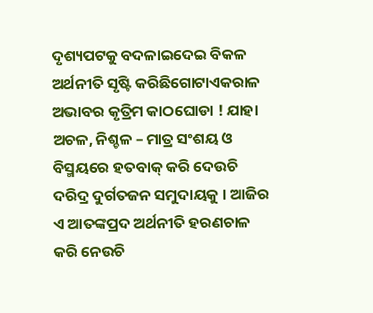ଦୃଶ୍ୟପଟକୁ ବଦଳାଇଦେଇ ବିକଳ ଅର୍ଥନୀତି ସୃଷ୍ଟି କରିଛିଗୋଟାଏକରାଳ ଅଭାବର କୃତ୍ରିମ କାଠଘୋଡା ! ଯାହା ଅଚଳ, ନିଶ୍ଚଳ – ମାତ୍ର ସଂଶୟ ଓ ବିସ୍ମୟରେ ହତବାକ୍ କରି ଦେଉଚି ଦରିଦ୍ର ଦୁର୍ଗତଜନ ସମୁଦାୟକୁ । ଆଜିର ଏ ଆତଙ୍କପ୍ରଦ ଅର୍ଥନୀତି ହରଣଚାଳ କରି ନେଉଚି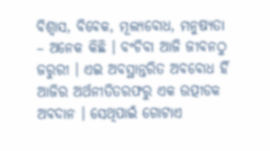ବିଶ୍ୱାସ, ବିବେକ, ମୂଲ୍ୟବୋଧ, ମନୁଷ୍ୟତା – ଅନେକ କିଛି । ବଂଚିବା ଆଜି ଜୀବନଠୁ ଜରୁରୀ । ଏଇ ଅବସ୍ଥାନ୍ତରିତ ଅବବୋଧ ହିଁ ଆଜିର ଅର୍ଥନୀତିତରଫରୁ ଏକ ଉତ୍ପୀଡକ ଅବଦାନ । ସେଥିପାଇଁ ଗୋଟାଏ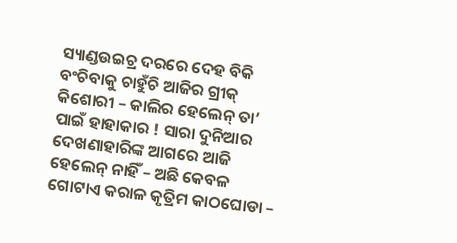ସ୍ୟାଣ୍ଡଉଇଚ୍ର ଦରରେ ଦେହ ବିକି ବଂଚିବାକୁ ଚାହୁଁଚି ଆଜିର ଗ୍ରୀକ୍ କିଶୋରୀ – କାଲିର ହେଲେନ୍ ତା’ ପାଇଁ ହାହାକାର ! ସାରା ଦୁନିଆର ଦେଖଣାହାରିଙ୍କ ଆଗରେ ଆଜି ହେଲେନ୍ ନାହିଁ – ଅଛି କେବଳ ଗୋଟାଏ କରାଳ କୃତ୍ରିମ କାଠଘୋଡା –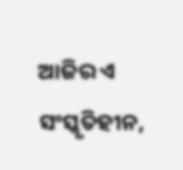ଆଜିର ଏ ସଂସ୍କୃତିହୀନ,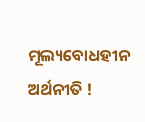ମୂଲ୍ୟବୋଧହୀନ ଅର୍ଥନୀତି !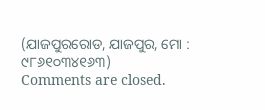(ଯାଜପୁରରୋଡ, ଯାଜପୁର, ମୋ : ୯୮୬୧୦୩୪୧୬୩)
Comments are closed.